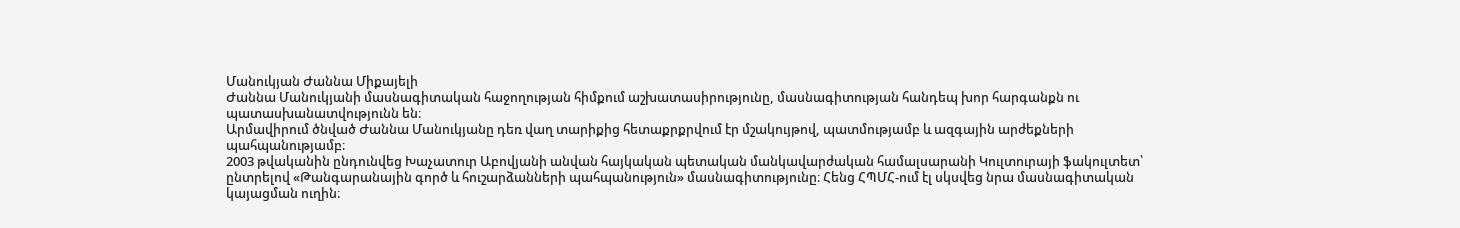Մանուկյան Ժաննա Միքայելի
Ժաննա Մանուկյանի մասնագիտական հաջողության հիմքում աշխատասիրությունը, մասնագիտության հանդեպ խոր հարգանքն ու պատասխանատվությունն են։
Արմավիրում ծնված Ժաննա Մանուկյանը դեռ վաղ տարիքից հետաքրքրվում էր մշակույթով, պատմությամբ և ազգային արժեքների պահպանությամբ։
2003 թվականին ընդունվեց Խաչատուր Աբովյանի անվան հայկական պետական մանկավարժական համալսարանի Կուլտուրայի ֆակուլտետ՝ ընտրելով «Թանգարանային գործ և հուշարձանների պահպանություն» մասնագիտությունը։ Հենց ՀՊՄՀ-ում էլ սկսվեց նրա մասնագիտական կայացման ուղին։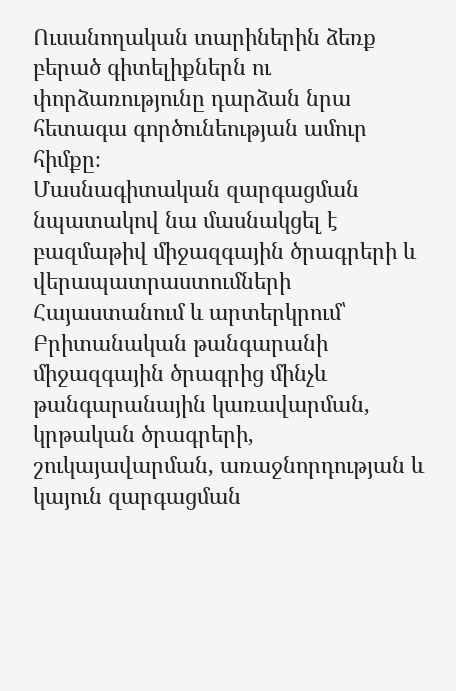Ուսանողական տարիներին ձեռք բերած գիտելիքներն ու փորձառությունը դարձան նրա հետագա գործունեության ամուր հիմքը։
Մասնագիտական զարգացման նպատակով նա մասնակցել է բազմաթիվ միջազգային ծրագրերի և վերապատրաստումների Հայաստանում և արտերկրում՝ Բրիտանական թանգարանի միջազգային ծրագրից մինչև թանգարանային կառավարման, կրթական ծրագրերի, շուկայավարման, առաջնորդության և կայուն զարգացման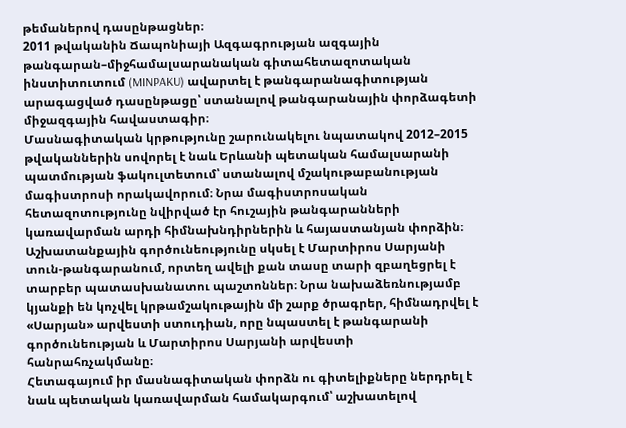թեմաներով դասընթացներ։
2011 թվականին Ճապոնիայի Ազգագրության ազգային թանգարան–միջհամալսարանական գիտահետազոտական ինստիտուտում (MINPAKU) ավարտել է թանգարանագիտության արագացված դասընթացը՝ ստանալով թանգարանային փորձագետի միջազգային հավաստագիր։
Մասնագիտական կրթությունը շարունակելու նպատակով 2012–2015 թվականներին սովորել է նաև Երևանի պետական համալսարանի պատմության ֆակուլտետում՝ ստանալով մշակութաբանության մագիստրոսի որակավորում։ Նրա մագիստրոսական հետազոտությունը նվիրված էր հուշային թանգարանների կառավարման արդի հիմնախնդիրներին և հայաստանյան փորձին։
Աշխատանքային գործունեությունը սկսել է Մարտիրոս Սարյանի տուն-թանգարանում, որտեղ ավելի քան տասը տարի զբաղեցրել է տարբեր պատասխանատու պաշտոններ։ Նրա նախաձեռնությամբ կյանքի են կոչվել կրթամշակութային մի շարք ծրագրեր, հիմնադրվել է «Սարյան» արվեստի ստուդիան, որը նպաստել է թանգարանի գործունեության և Մարտիրոս Սարյանի արվեստի հանրահռչակմանը։
Հետագայում իր մասնագիտական փորձն ու գիտելիքները ներդրել է նաև պետական կառավարման համակարգում՝ աշխատելով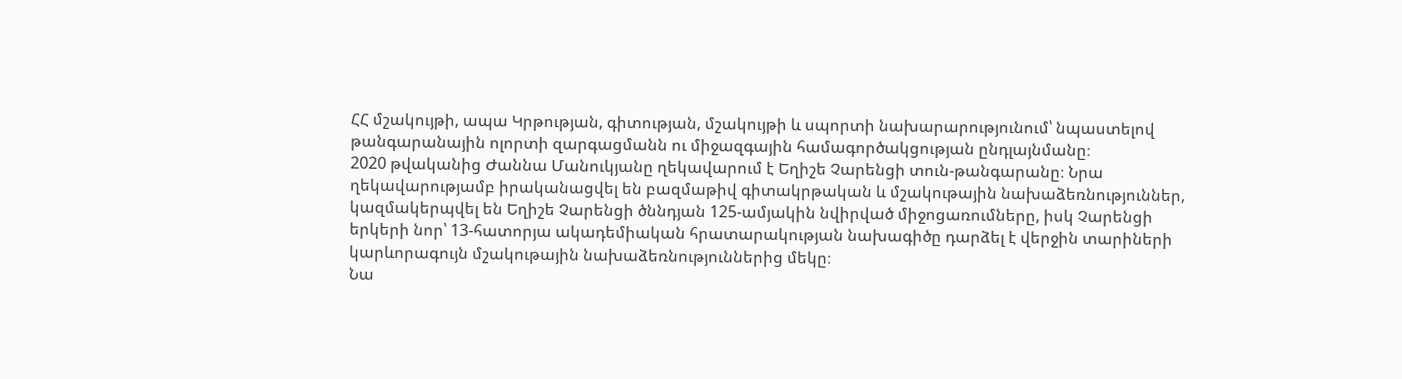ՀՀ մշակույթի, ապա Կրթության, գիտության, մշակույթի և սպորտի նախարարությունում՝ նպաստելով թանգարանային ոլորտի զարգացմանն ու միջազգային համագործակցության ընդլայնմանը։
2020 թվականից Ժաննա Մանուկյանը ղեկավարում է Եղիշե Չարենցի տուն-թանգարանը։ Նրա ղեկավարությամբ իրականացվել են բազմաթիվ գիտակրթական և մշակութային նախաձեռնություններ, կազմակերպվել են Եղիշե Չարենցի ծննդյան 125-ամյակին նվիրված միջոցառումները, իսկ Չարենցի երկերի նոր՝ 13-հատորյա ակադեմիական հրատարակության նախագիծը դարձել է վերջին տարիների կարևորագույն մշակութային նախաձեռնություններից մեկը։
Նա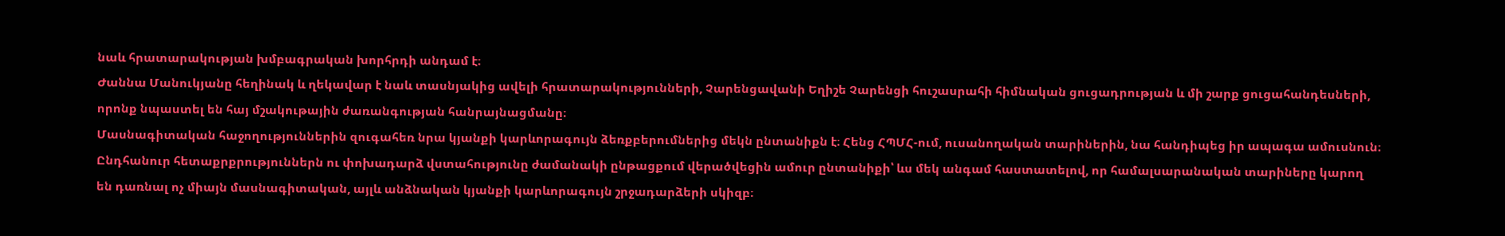նաև հրատարակության խմբագրական խորհրդի անդամ է։
Ժաննա Մանուկյանը հեղինակ և ղեկավար է նաև տասնյակից ավելի հրատարակությունների, Չարենցավանի Եղիշե Չարենցի հուշասրահի հիմնական ցուցադրության և մի շարք ցուցահանդեսների, որոնք նպաստել են հայ մշակութային ժառանգության հանրայնացմանը։
Մասնագիտական հաջողություններին զուգահեռ նրա կյանքի կարևորագույն ձեռքբերումներից մեկն ընտանիքն է։ Հենց ՀՊՄՀ-ում, ուսանողական տարիներին, նա հանդիպեց իր ապագա ամուսնուն։ Ընդհանուր հետաքրքրություններն ու փոխադարձ վստահությունը ժամանակի ընթացքում վերածվեցին ամուր ընտանիքի՝ ևս մեկ անգամ հաստատելով, որ համալսարանական տարիները կարող են դառնալ ոչ միայն մասնագիտական, այլև անձնական կյանքի կարևորագույն շրջադարձերի սկիզբ։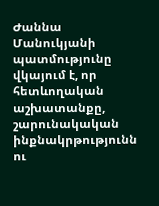Ժաննա Մանուկյանի պատմությունը վկայում է, որ հետևողական աշխատանքը, շարունակական ինքնակրթությունն ու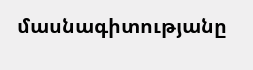մասնագիտությանը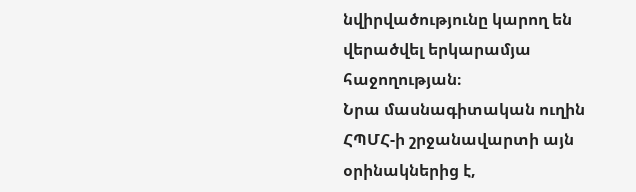նվիրվածությունը կարող են վերածվել երկարամյա հաջողության։
Նրա մասնագիտական ուղին ՀՊՄՀ-ի շրջանավարտի այն օրինակներից է,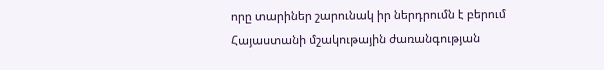որը տարիներ շարունակ իր ներդրումն է բերում Հայաստանի մշակութային ժառանգության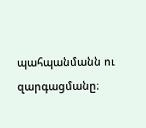պահպանմանն ու զարգացմանը։